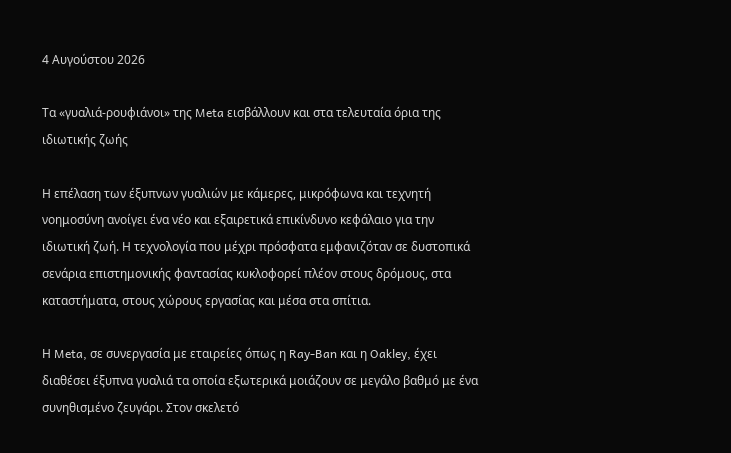4 Αυγούστου 2026

Τα «γυαλιά-ρουφιάνοι» της Meta εισβάλλουν και στα τελευταία όρια της ιδιωτικής ζωής

Η επέλαση των έξυπνων γυαλιών με κάμερες, μικρόφωνα και τεχνητή νοημοσύνη ανοίγει ένα νέο και εξαιρετικά επικίνδυνο κεφάλαιο για την ιδιωτική ζωή. Η τεχνολογία που μέχρι πρόσφατα εμφανιζόταν σε δυστοπικά σενάρια επιστημονικής φαντασίας κυκλοφορεί πλέον στους δρόμους, στα καταστήματα, στους χώρους εργασίας και μέσα στα σπίτια.

Η Meta, σε συνεργασία με εταιρείες όπως η Ray-Ban και η Oakley, έχει διαθέσει έξυπνα γυαλιά τα οποία εξωτερικά μοιάζουν σε μεγάλο βαθμό με ένα συνηθισμένο ζευγάρι. Στον σκελετό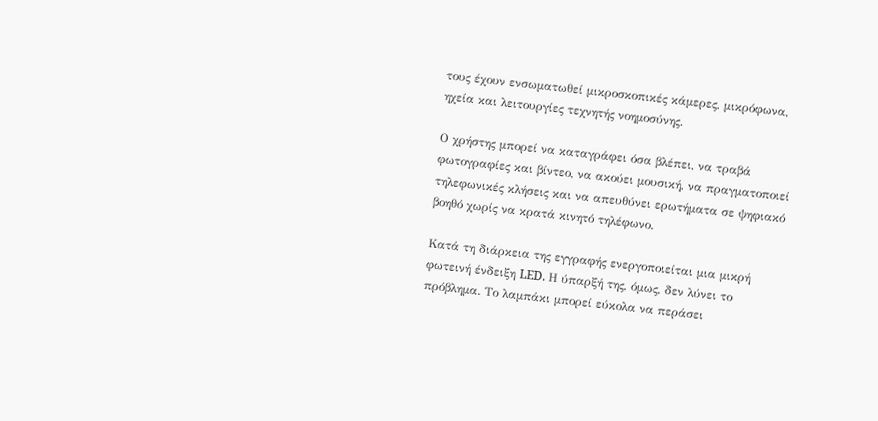τους έχουν ενσωματωθεί μικροσκοπικές κάμερες, μικρόφωνα, ηχεία και λειτουργίες τεχνητής νοημοσύνης.

Ο χρήστης μπορεί να καταγράφει όσα βλέπει, να τραβά φωτογραφίες και βίντεο, να ακούει μουσική, να πραγματοποιεί τηλεφωνικές κλήσεις και να απευθύνει ερωτήματα σε ψηφιακό βοηθό χωρίς να κρατά κινητό τηλέφωνο.

Κατά τη διάρκεια της εγγραφής ενεργοποιείται μια μικρή φωτεινή ένδειξη LED. Η ύπαρξή της, όμως, δεν λύνει το πρόβλημα. Το λαμπάκι μπορεί εύκολα να περάσει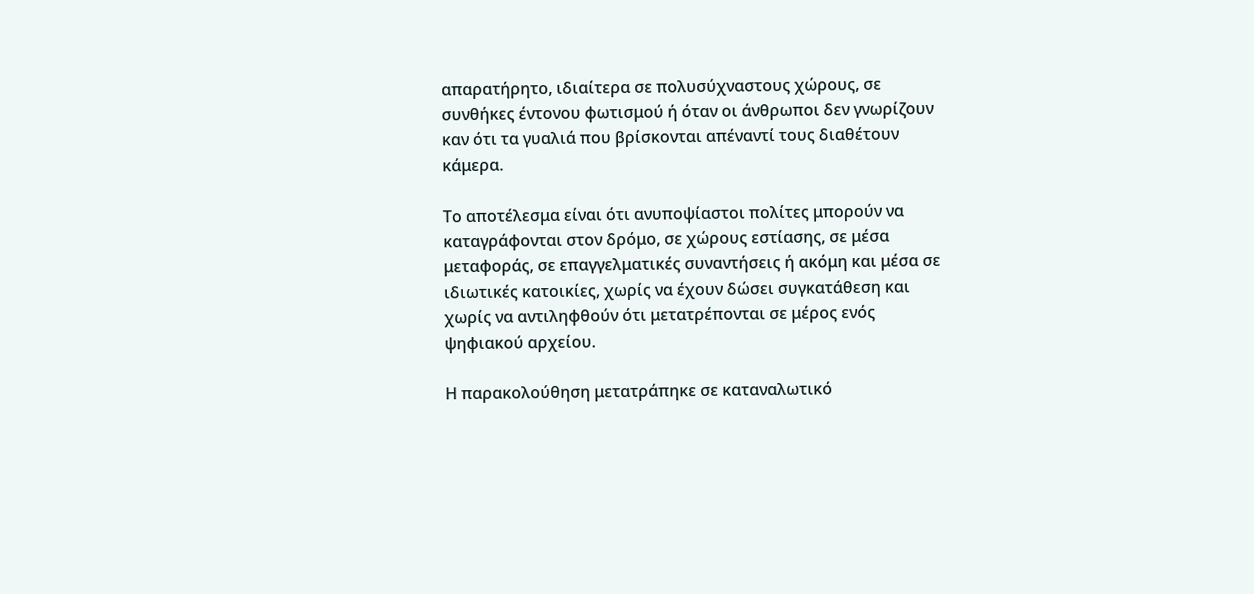απαρατήρητο, ιδιαίτερα σε πολυσύχναστους χώρους, σε συνθήκες έντονου φωτισμού ή όταν οι άνθρωποι δεν γνωρίζουν καν ότι τα γυαλιά που βρίσκονται απέναντί τους διαθέτουν κάμερα.

Το αποτέλεσμα είναι ότι ανυποψίαστοι πολίτες μπορούν να καταγράφονται στον δρόμο, σε χώρους εστίασης, σε μέσα μεταφοράς, σε επαγγελματικές συναντήσεις ή ακόμη και μέσα σε ιδιωτικές κατοικίες, χωρίς να έχουν δώσει συγκατάθεση και χωρίς να αντιληφθούν ότι μετατρέπονται σε μέρος ενός ψηφιακού αρχείου.

Η παρακολούθηση μετατράπηκε σε καταναλωτικό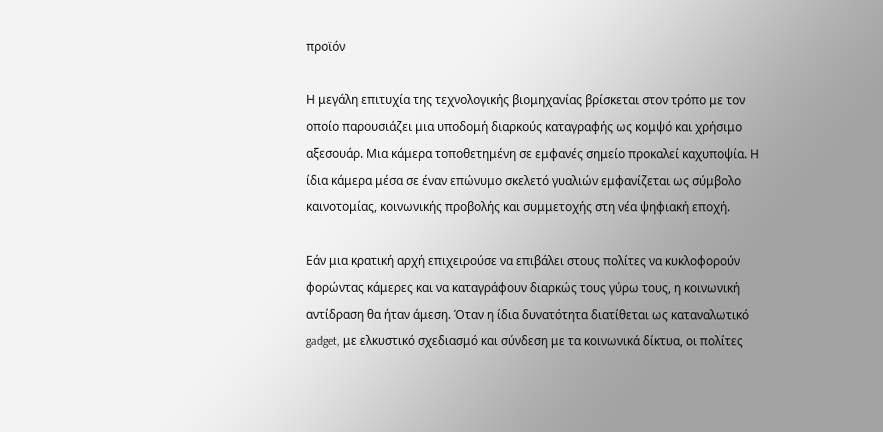προϊόν

Η μεγάλη επιτυχία της τεχνολογικής βιομηχανίας βρίσκεται στον τρόπο με τον οποίο παρουσιάζει μια υποδομή διαρκούς καταγραφής ως κομψό και χρήσιμο αξεσουάρ. Μια κάμερα τοποθετημένη σε εμφανές σημείο προκαλεί καχυποψία. Η ίδια κάμερα μέσα σε έναν επώνυμο σκελετό γυαλιών εμφανίζεται ως σύμβολο καινοτομίας, κοινωνικής προβολής και συμμετοχής στη νέα ψηφιακή εποχή.

Εάν μια κρατική αρχή επιχειρούσε να επιβάλει στους πολίτες να κυκλοφορούν φορώντας κάμερες και να καταγράφουν διαρκώς τους γύρω τους, η κοινωνική αντίδραση θα ήταν άμεση. Όταν η ίδια δυνατότητα διατίθεται ως καταναλωτικό gadget, με ελκυστικό σχεδιασμό και σύνδεση με τα κοινωνικά δίκτυα, οι πολίτες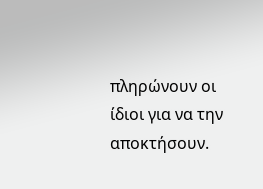πληρώνουν οι ίδιοι για να την αποκτήσουν.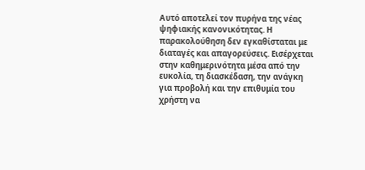Αυτό αποτελεί τον πυρήνα της νέας ψηφιακής κανονικότητας. Η παρακολούθηση δεν εγκαθίσταται με διαταγές και απαγορεύσεις. Εισέρχεται στην καθημερινότητα μέσα από την ευκολία, τη διασκέδαση, την ανάγκη για προβολή και την επιθυμία του χρήστη να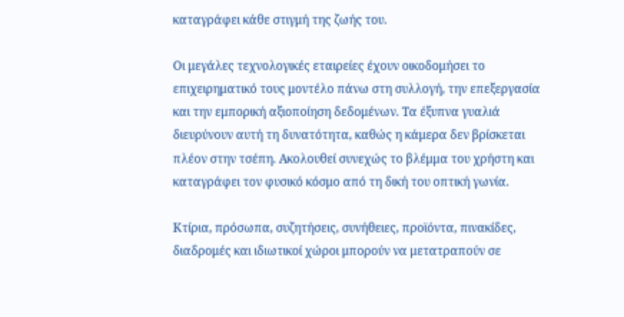καταγράφει κάθε στιγμή της ζωής του.

Οι μεγάλες τεχνολογικές εταιρείες έχουν οικοδομήσει το επιχειρηματικό τους μοντέλο πάνω στη συλλογή, την επεξεργασία και την εμπορική αξιοποίηση δεδομένων. Τα έξυπνα γυαλιά διευρύνουν αυτή τη δυνατότητα, καθώς η κάμερα δεν βρίσκεται πλέον στην τσέπη. Ακολουθεί συνεχώς το βλέμμα του χρήστη και καταγράφει τον φυσικό κόσμο από τη δική του οπτική γωνία.

Κτίρια, πρόσωπα, συζητήσεις, συνήθειες, προϊόντα, πινακίδες, διαδρομές και ιδιωτικοί χώροι μπορούν να μετατραπούν σε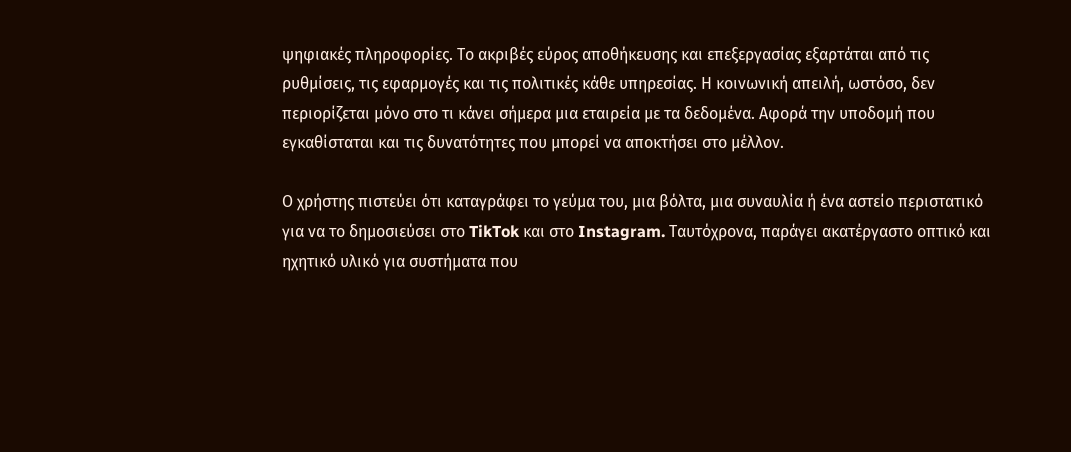ψηφιακές πληροφορίες. Το ακριβές εύρος αποθήκευσης και επεξεργασίας εξαρτάται από τις ρυθμίσεις, τις εφαρμογές και τις πολιτικές κάθε υπηρεσίας. Η κοινωνική απειλή, ωστόσο, δεν περιορίζεται μόνο στο τι κάνει σήμερα μια εταιρεία με τα δεδομένα. Αφορά την υποδομή που εγκαθίσταται και τις δυνατότητες που μπορεί να αποκτήσει στο μέλλον.

Ο χρήστης πιστεύει ότι καταγράφει το γεύμα του, μια βόλτα, μια συναυλία ή ένα αστείο περιστατικό για να το δημοσιεύσει στο TikTok και στο Instagram. Ταυτόχρονα, παράγει ακατέργαστο οπτικό και ηχητικό υλικό για συστήματα που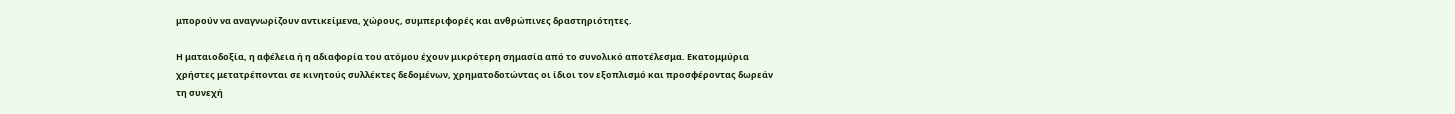μπορούν να αναγνωρίζουν αντικείμενα, χώρους, συμπεριφορές και ανθρώπινες δραστηριότητες.

Η ματαιοδοξία, η αφέλεια ή η αδιαφορία του ατόμου έχουν μικρότερη σημασία από το συνολικό αποτέλεσμα. Εκατομμύρια χρήστες μετατρέπονται σε κινητούς συλλέκτες δεδομένων, χρηματοδοτώντας οι ίδιοι τον εξοπλισμό και προσφέροντας δωρεάν τη συνεχή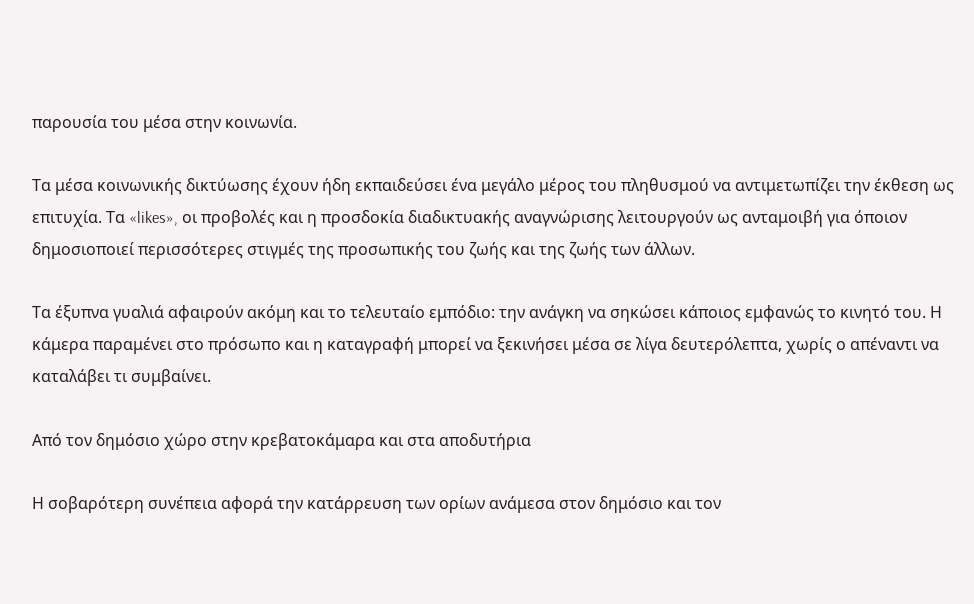παρουσία του μέσα στην κοινωνία.

Τα μέσα κοινωνικής δικτύωσης έχουν ήδη εκπαιδεύσει ένα μεγάλο μέρος του πληθυσμού να αντιμετωπίζει την έκθεση ως επιτυχία. Τα «likes», οι προβολές και η προσδοκία διαδικτυακής αναγνώρισης λειτουργούν ως ανταμοιβή για όποιον δημοσιοποιεί περισσότερες στιγμές της προσωπικής του ζωής και της ζωής των άλλων.

Τα έξυπνα γυαλιά αφαιρούν ακόμη και το τελευταίο εμπόδιο: την ανάγκη να σηκώσει κάποιος εμφανώς το κινητό του. Η κάμερα παραμένει στο πρόσωπο και η καταγραφή μπορεί να ξεκινήσει μέσα σε λίγα δευτερόλεπτα, χωρίς ο απέναντι να καταλάβει τι συμβαίνει.

Από τον δημόσιο χώρο στην κρεβατοκάμαρα και στα αποδυτήρια

Η σοβαρότερη συνέπεια αφορά την κατάρρευση των ορίων ανάμεσα στον δημόσιο και τον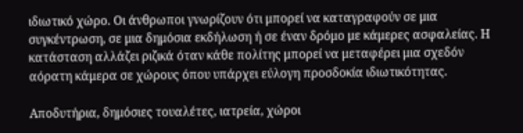ιδιωτικό χώρο. Οι άνθρωποι γνωρίζουν ότι μπορεί να καταγραφούν σε μια συγκέντρωση, σε μια δημόσια εκδήλωση ή σε έναν δρόμο με κάμερες ασφαλείας. Η κατάσταση αλλάζει ριζικά όταν κάθε πολίτης μπορεί να μεταφέρει μια σχεδόν αόρατη κάμερα σε χώρους όπου υπάρχει εύλογη προσδοκία ιδιωτικότητας.

Αποδυτήρια, δημόσιες τουαλέτες, ιατρεία, χώροι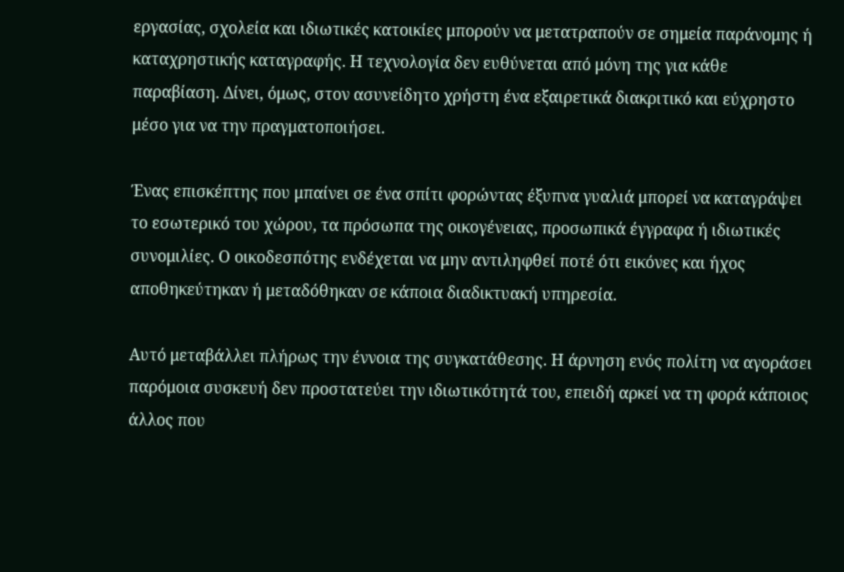εργασίας, σχολεία και ιδιωτικές κατοικίες μπορούν να μετατραπούν σε σημεία παράνομης ή καταχρηστικής καταγραφής. Η τεχνολογία δεν ευθύνεται από μόνη της για κάθε παραβίαση. Δίνει, όμως, στον ασυνείδητο χρήστη ένα εξαιρετικά διακριτικό και εύχρηστο μέσο για να την πραγματοποιήσει.

Ένας επισκέπτης που μπαίνει σε ένα σπίτι φορώντας έξυπνα γυαλιά μπορεί να καταγράψει το εσωτερικό του χώρου, τα πρόσωπα της οικογένειας, προσωπικά έγγραφα ή ιδιωτικές συνομιλίες. Ο οικοδεσπότης ενδέχεται να μην αντιληφθεί ποτέ ότι εικόνες και ήχος αποθηκεύτηκαν ή μεταδόθηκαν σε κάποια διαδικτυακή υπηρεσία.

Αυτό μεταβάλλει πλήρως την έννοια της συγκατάθεσης. Η άρνηση ενός πολίτη να αγοράσει παρόμοια συσκευή δεν προστατεύει την ιδιωτικότητά του, επειδή αρκεί να τη φορά κάποιος άλλος που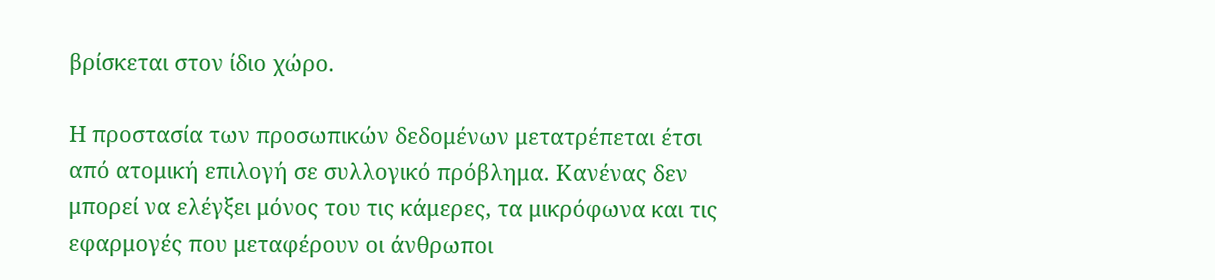βρίσκεται στον ίδιο χώρο.

Η προστασία των προσωπικών δεδομένων μετατρέπεται έτσι από ατομική επιλογή σε συλλογικό πρόβλημα. Κανένας δεν μπορεί να ελέγξει μόνος του τις κάμερες, τα μικρόφωνα και τις εφαρμογές που μεταφέρουν οι άνθρωποι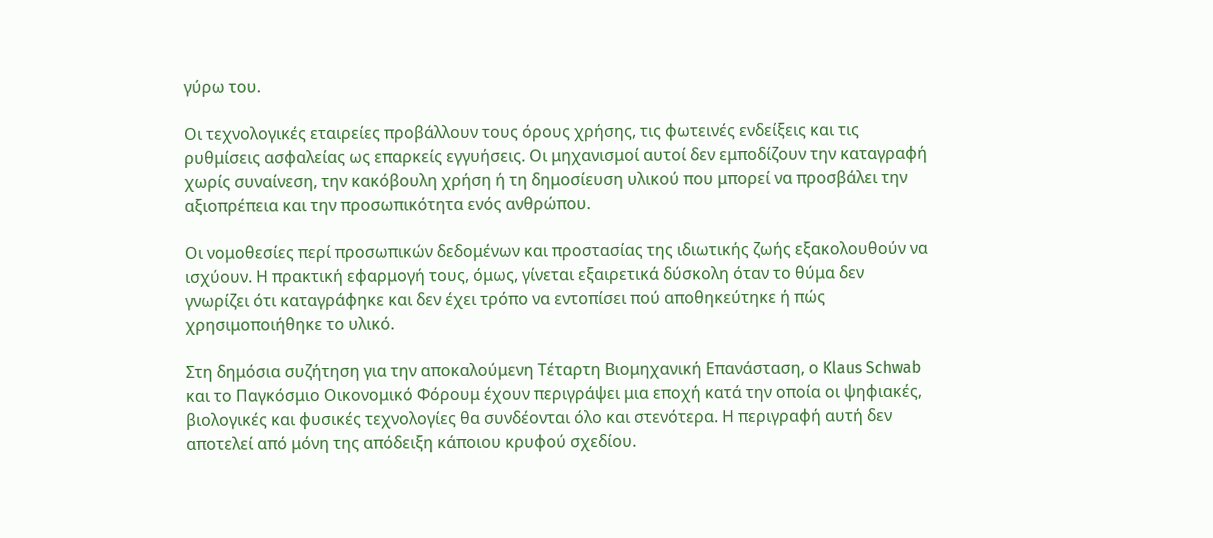γύρω του.

Οι τεχνολογικές εταιρείες προβάλλουν τους όρους χρήσης, τις φωτεινές ενδείξεις και τις ρυθμίσεις ασφαλείας ως επαρκείς εγγυήσεις. Οι μηχανισμοί αυτοί δεν εμποδίζουν την καταγραφή χωρίς συναίνεση, την κακόβουλη χρήση ή τη δημοσίευση υλικού που μπορεί να προσβάλει την αξιοπρέπεια και την προσωπικότητα ενός ανθρώπου.

Οι νομοθεσίες περί προσωπικών δεδομένων και προστασίας της ιδιωτικής ζωής εξακολουθούν να ισχύουν. Η πρακτική εφαρμογή τους, όμως, γίνεται εξαιρετικά δύσκολη όταν το θύμα δεν γνωρίζει ότι καταγράφηκε και δεν έχει τρόπο να εντοπίσει πού αποθηκεύτηκε ή πώς χρησιμοποιήθηκε το υλικό.

Στη δημόσια συζήτηση για την αποκαλούμενη Τέταρτη Βιομηχανική Επανάσταση, ο Klaus Schwab και το Παγκόσμιο Οικονομικό Φόρουμ έχουν περιγράψει μια εποχή κατά την οποία οι ψηφιακές, βιολογικές και φυσικές τεχνολογίες θα συνδέονται όλο και στενότερα. Η περιγραφή αυτή δεν αποτελεί από μόνη της απόδειξη κάποιου κρυφού σχεδίου.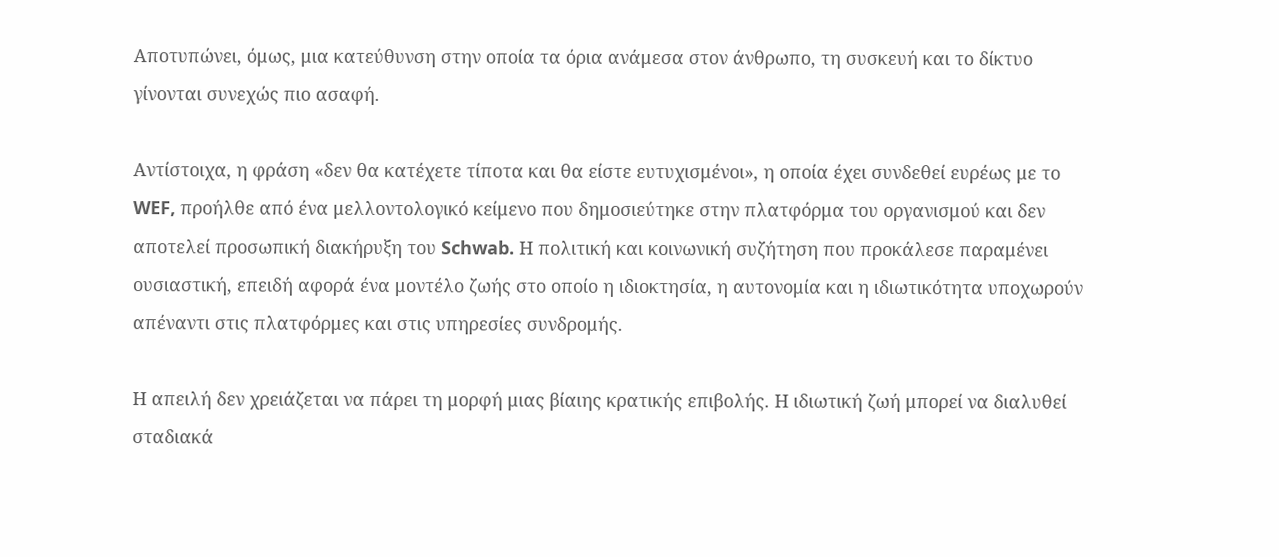Αποτυπώνει, όμως, μια κατεύθυνση στην οποία τα όρια ανάμεσα στον άνθρωπο, τη συσκευή και το δίκτυο γίνονται συνεχώς πιο ασαφή.

Αντίστοιχα, η φράση «δεν θα κατέχετε τίποτα και θα είστε ευτυχισμένοι», η οποία έχει συνδεθεί ευρέως με το WEF, προήλθε από ένα μελλοντολογικό κείμενο που δημοσιεύτηκε στην πλατφόρμα του οργανισμού και δεν αποτελεί προσωπική διακήρυξη του Schwab. Η πολιτική και κοινωνική συζήτηση που προκάλεσε παραμένει ουσιαστική, επειδή αφορά ένα μοντέλο ζωής στο οποίο η ιδιοκτησία, η αυτονομία και η ιδιωτικότητα υποχωρούν απέναντι στις πλατφόρμες και στις υπηρεσίες συνδρομής.

Η απειλή δεν χρειάζεται να πάρει τη μορφή μιας βίαιης κρατικής επιβολής. Η ιδιωτική ζωή μπορεί να διαλυθεί σταδιακά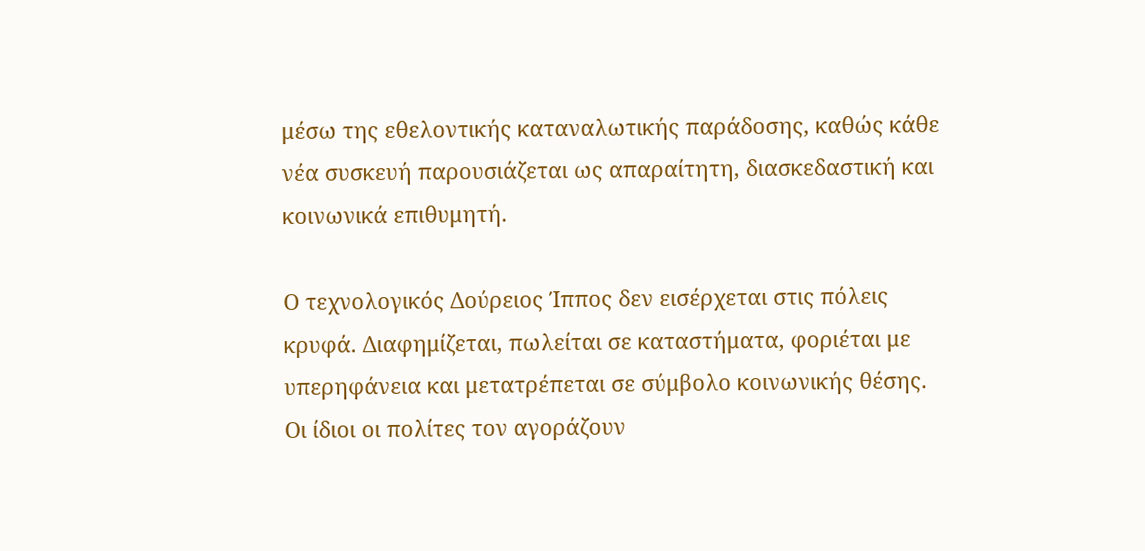μέσω της εθελοντικής καταναλωτικής παράδοσης, καθώς κάθε νέα συσκευή παρουσιάζεται ως απαραίτητη, διασκεδαστική και κοινωνικά επιθυμητή.

Ο τεχνολογικός Δούρειος Ίππος δεν εισέρχεται στις πόλεις κρυφά. Διαφημίζεται, πωλείται σε καταστήματα, φοριέται με υπερηφάνεια και μετατρέπεται σε σύμβολο κοινωνικής θέσης. Οι ίδιοι οι πολίτες τον αγοράζουν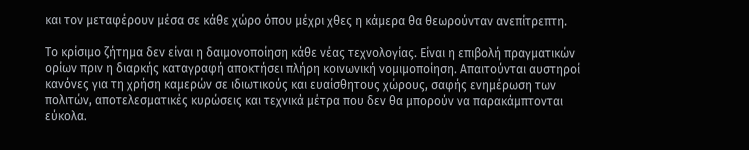και τον μεταφέρουν μέσα σε κάθε χώρο όπου μέχρι χθες η κάμερα θα θεωρούνταν ανεπίτρεπτη.

Το κρίσιμο ζήτημα δεν είναι η δαιμονοποίηση κάθε νέας τεχνολογίας. Είναι η επιβολή πραγματικών ορίων πριν η διαρκής καταγραφή αποκτήσει πλήρη κοινωνική νομιμοποίηση. Απαιτούνται αυστηροί κανόνες για τη χρήση καμερών σε ιδιωτικούς και ευαίσθητους χώρους, σαφής ενημέρωση των πολιτών, αποτελεσματικές κυρώσεις και τεχνικά μέτρα που δεν θα μπορούν να παρακάμπτονται εύκολα.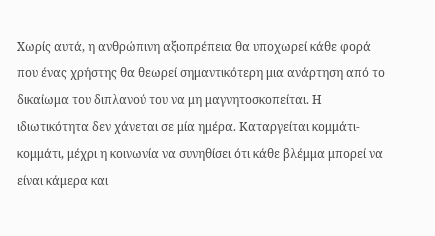Χωρίς αυτά, η ανθρώπινη αξιοπρέπεια θα υποχωρεί κάθε φορά που ένας χρήστης θα θεωρεί σημαντικότερη μια ανάρτηση από το δικαίωμα του διπλανού του να μη μαγνητοσκοπείται. Η ιδιωτικότητα δεν χάνεται σε μία ημέρα. Καταργείται κομμάτι-κομμάτι, μέχρι η κοινωνία να συνηθίσει ότι κάθε βλέμμα μπορεί να είναι κάμερα και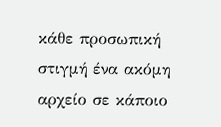κάθε προσωπική στιγμή ένα ακόμη αρχείο σε κάποιο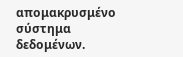απομακρυσμένο σύστημα δεδομένων.